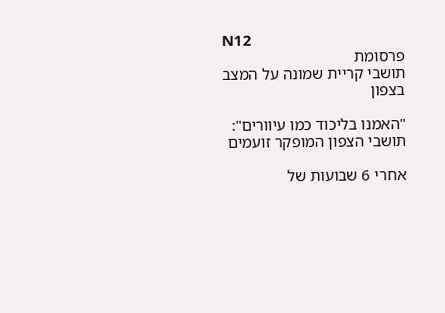N12
פרסומת
תושבי קריית שמונה על המצב בצפון

"האמנו בליכוד כמו עיוורים": תושבי הצפון המופקר זועמים

אחרי 6 שבועות של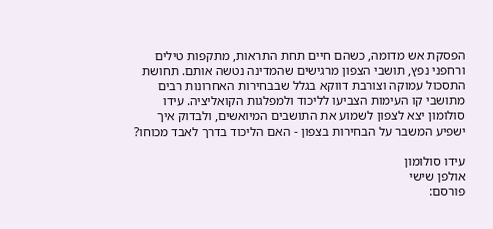הפסקת אש מדומה, כשהם חיים תחת התראות, מתקפות טילים ורחפני נפץ, תושבי הצפון מרגישים שהמדינה נטשה אותם. תחושת התסכול עמוקה וצורבת דווקא בגלל שבבחירות האחרונות רבים מתושבי קו העימות הצביעו לליכוד ולמפלגות הקואליציה. עידו סולומון יצא לצפון לשמוע את התושבים המיואשים, ולבדוק איך ישפיע המשבר על הבחירות בצפון - האם הליכוד בדרך לאבד מכוחו?

עידו סולומון
אולפן שישי
פורסם: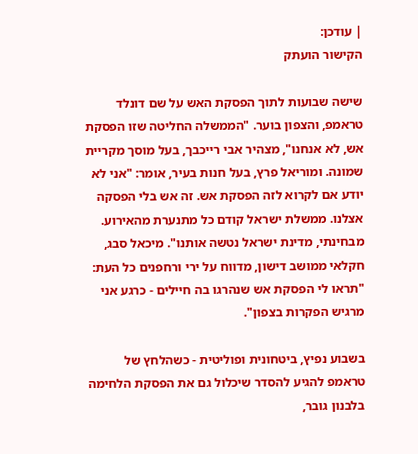| עודכן:
הקישור הועתק

שישה שבועות לתוך הפסקת האש על שם דונלד טראמפ, והצפון בוער. "הממשלה החליטה שזו הפסקת אש, לא אנחנו", מצהיר אבי רייכבך, בעל מוסך מקריית שמונה. ומוריאל פרץ, בעל חנות בעיר, אומר: "אני לא יודע אם לקרוא לזה הפסקת אש. זה אש בלי הפסקה אצלנו. ממשלת ישראל קודם כל מתנערת מהאירוע. מבחינתי, מדינת ישראל נטשה אותנו". מיכאל סבג, חקלאי ממושב דישון, מדווח על ירי ורחפנים כל העת: "תראו לי הפסקת אש שנהרגו בה חיילים - כרגע אני מרגיש הפקרות בצפון".

בשבוע נפיץ, ביטחונית ופוליטית - כשהלחץ של טראמפ להגיע להסדר שיכלול גם את הפסקת הלחימה בלבנון גובר,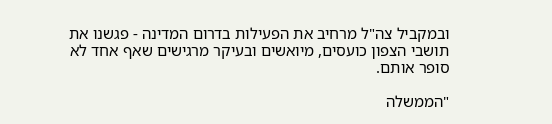ובמקביל צה"ל מרחיב את הפעילות בדרום המדינה - פגשנו את תושבי הצפון כועסים, מיואשים ובעיקר מרגישים שאף אחד לא סופר אותם.

"הממשלה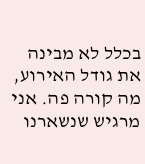בכלל לא מבינה את גודל האירוע, מה קורה פה. אני מרגיש שנשארנו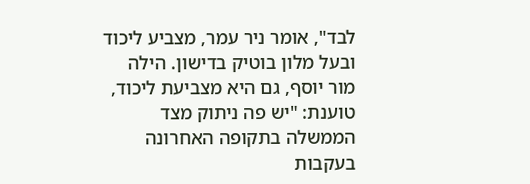לבד", אומר ניר עמר, מצביע ליכוד ובעל מלון בוטיק בדישון. הילה מור יוסף, גם היא מצביעת ליכוד, טוענת: "יש פה ניתוק מצד הממשלה בתקופה האחרונה בעקבות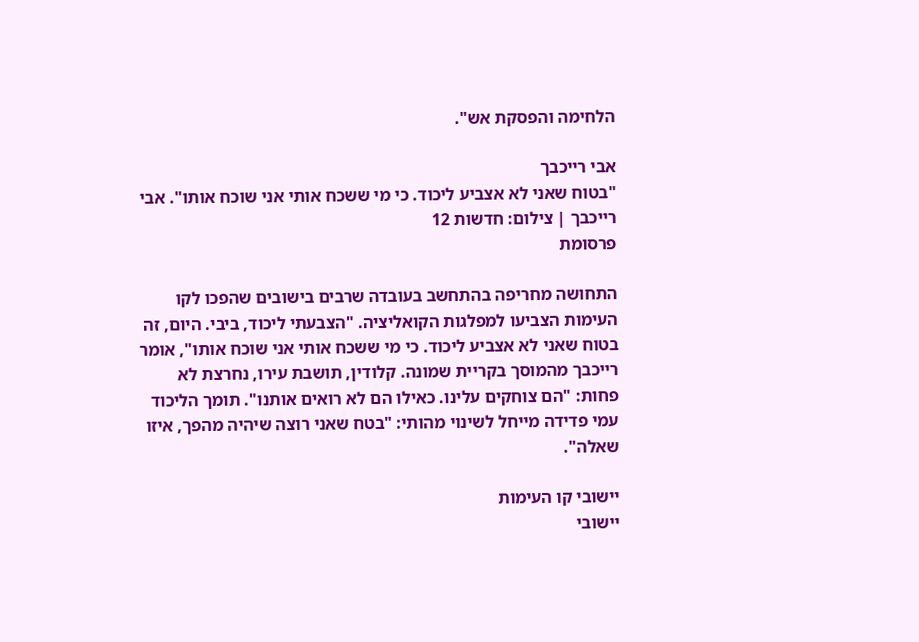הלחימה והפסקת אש".

אבי רייכבך
"בטוח שאני לא אצביע ליכוד. כי מי ששכח אותי אני שוכח אותו". אבי רייכבך | צילום: חדשות 12
פרסומת

התחושה מחריפה בהתחשב בעובדה שרבים בישובים שהפכו לקו העימות הצביעו למפלגות הקואליציה. "הצבעתי ליכוד, ביבי. היום, זה בטוח שאני לא אצביע ליכוד. כי מי ששכח אותי אני שוכח אותו", אומר רייכבך מהמוסך בקריית שמונה. קלודין, תושבת עירו, נחרצת לא פחות: "הם צוחקים עלינו. כאילו הם לא רואים אותנו". תומך הליכוד עמי פדידה מייחל לשינוי מהותי: "בטח שאני רוצה שיהיה מהפך, איזו שאלה".

יישובי קו העימות
יישובי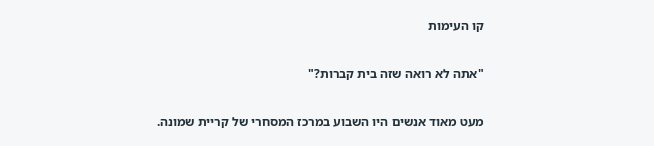קו העימות

"אתה לא רואה שזה בית קברות?"

מעט מאוד אנשים היו השבוע במרכז המסחרי של קריית שמונה.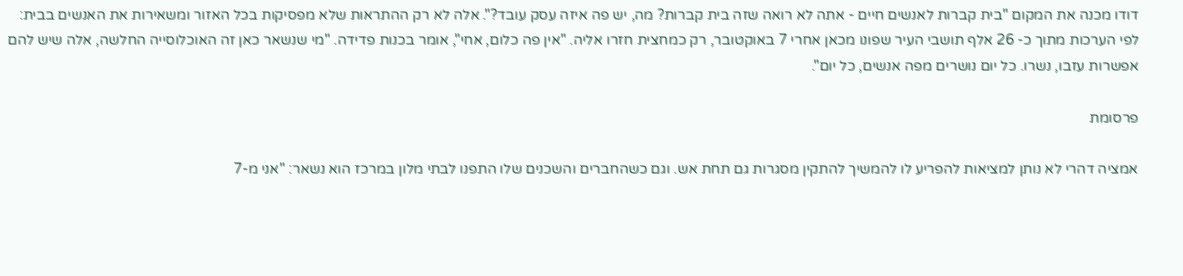דודו מכנה את המקום "בית קברות לאנשים חיים - אתה לא רואה שזה בית קברות? מה, יש פה איזה עסק עובד?". אלה לא רק ההתראות שלא מפסיקות בכל האזור ומשאירות את האנשים בבית: לפי הערכות מתוך כ- 26 אלף תושבי העיר שפונו מכאן אחרי 7 באוקטובר, רק כמחצית חזרו אליה. "אין פה כלום, אחי", אומר בכנות פדידה. "מי שנשאר כאן זה האוכלוסייה החלשה, אלה שיש להם אפשרות עזבו, נשרו. כל יום נושרים מפה אנשים, כל יום".

פרסומת

אמציה דהרי לא נותן למציאות להפריע לו להמשיך להתקין מסגרות גם תחת אש. וגם כשהחברים והשכנים שלו התפנו לבתי מלון במרכז הוא נשאר: "אני מ-7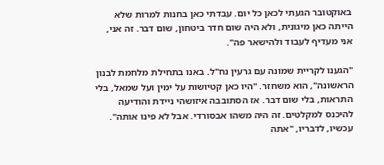באוקטובר הגעתי לכאן כל יום. עבדתי כאן בחנות למרות שלא הייתה כאן מיגונית, ולא היה שום חדר ביטחון, שום דבר. זה אני, אני מעדיף לעבוד ולהישאר פה".

"הגענו לקריית שמונה עם גרעין נח"ל. באנו בתחילת מלחמת לבנון הראשונה", הוא משחזר. "היו כאן קטיושות על ימין ועל שמאל, בלי התראות, בלי שום דבר. אז הסתובבה איזושהי ניידת והודיעה להיכנס למקלטים. זה היה משהו אבסורדי. אבל לא פינו אותה". עכשיו, לדבריו, "אתה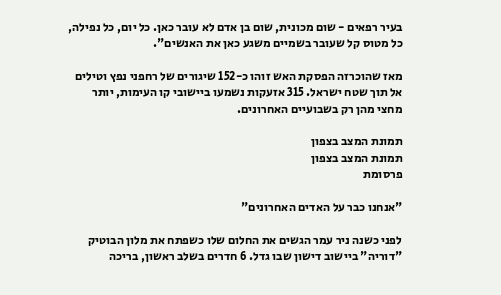בעיר רפאים - שום מכונית, שום בן אדם לא עובר כאן. כל יום, כל נפילה, כל מטוס קל שעובר בשמיים משגע כאן את האנשים".

מאז שהוכרזה הפסקת האש זוהו כ-152 שיגורים של רחפני נפץ וטילים אל תוך שטח ישראל. 315 אזעקות נשמעו ביישובי קו העימות, יותר מחצי מהן רק בשבועיים האחרונים.

תמונת המצב בצפון
תמונת המצב בצפון
פרסומת

"אנחנו כבר על האדים האחרונים"

לפני כשנה ניר עמר הגשים את החלום שלו כשפתח את מלון הבוטיק "דוריה" ביישוב דישון שבו גדל. 6 חדרים בשלב ראשון, בריכה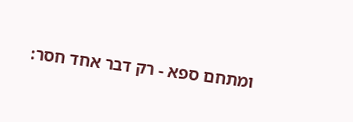ומתחם ספא - רק דבר אחד חסר: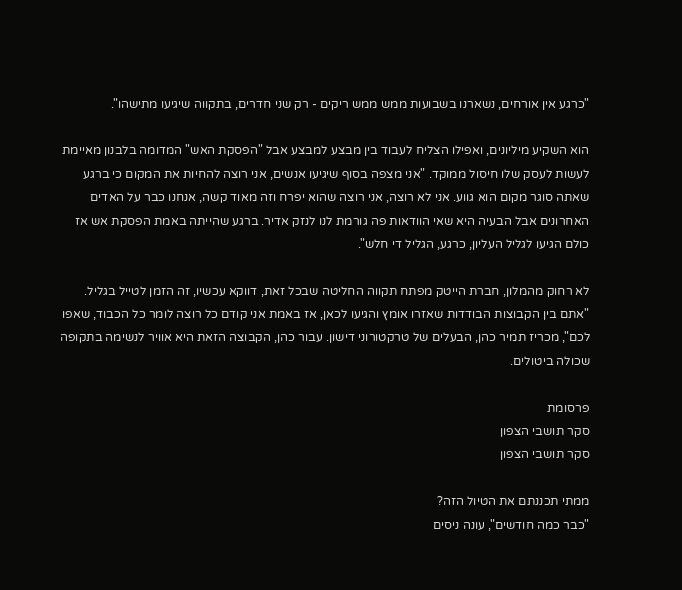"כרגע אין אורחים, נשארנו בשבועות ממש ממש ריקים - רק שני חדרים, בתקווה שיגיעו מתישהו".

הוא השקיע מיליונים, ואפילו הצליח לעבוד בין מבצע למבצע אבל "הפסקת האש" המדומה בלבנון מאיימת לעשות לעסק שלו חיסול ממוקד. "אני מצפה בסוף שיגיעו אנשים, אני רוצה להחיות את המקום כי ברגע שאתה סוגר מקום הוא גווע. אני לא רוצה, אני רוצה שהוא יפרח וזה מאוד קשה, אנחנו כבר על האדים האחרונים אבל הבעיה היא שאי הוודאות פה גורמת לנו לנזק אדיר. ברגע שהייתה באמת הפסקת אש אז כולם הגיעו לגליל העליון, כרגע, הגליל די חלש".

לא רחוק מהמלון, חברת הייטק מפתח תקווה החליטה שבכל זאת, דווקא עכשיו, זה הזמן לטייל בגליל. "אתם בין הקבוצות הבודדות שאזרו אומץ והגיעו לכאן, אז באמת אני קודם כל רוצה לומר כל הכבוד, שאפו לכם", מכריז תמיר כהן, הבעלים של טרקטורוני דישון. עבור כהן, הקבוצה הזאת היא אוויר לנשימה בתקופה שכולה ביטולים.

פרסומת
סקר תושבי הצפון
סקר תושבי הצפון

ממתי תכננתם את הטיול הזה?
"כבר כמה חודשים", עונה ניסים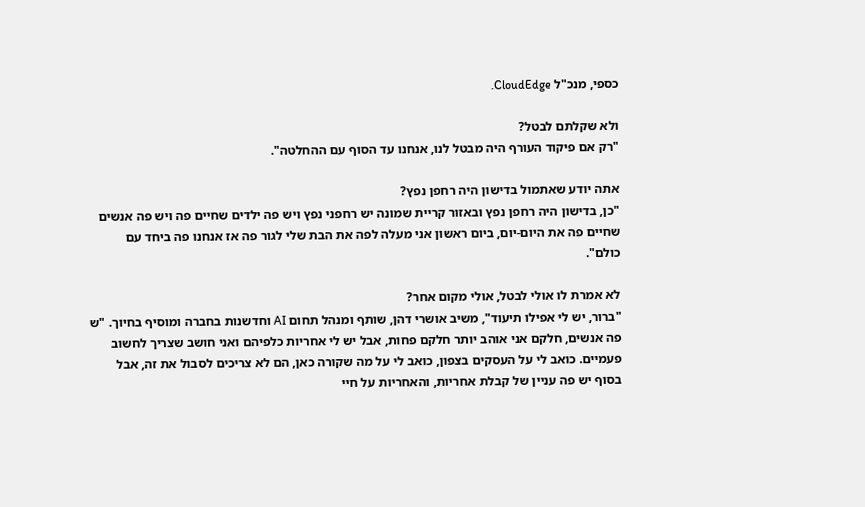כספי, מנכ"ל CloudEdge.

ולא שקלתם לבטל?
"רק אם פיקוד העורף היה מבטל לנו, אנחנו עד הסוף עם ההחלטה".

אתה יודע שאתמול בדישון היה רחפן נפץ?
"כן, בדישון היה רחפן נפץ ובאזור קריית שמונה יש רחפני נפץ ויש פה ילדים שחיים פה ויש פה אנשים שחיים פה את היום-יום, ביום ראשון אני מעלה לפה את הבת שלי לגור פה אז אנחנו פה ביחד עם כולם".

לא אמרת לו אולי לבטל, אולי מקום אחר?
"ברור, יש לי אפילו תיעוד", משיב אושרי דהן, שותף ומנהל תחום AI וחדשנות בחברה ומוסיף בחיוך. "ש פה אנשים, חלקם אני אוהב יותר חלקם פחות, אבל יש לי אחריות כלפיהם ואני חושב שצריך לחשוב פעמיים. כואב לי על העסקים בצפון, כואב לי על מה שקורה כאן, הם לא צריכים לסבול את זה, אבל בסוף יש פה עניין של קבלת אחריות, והאחריות על חיי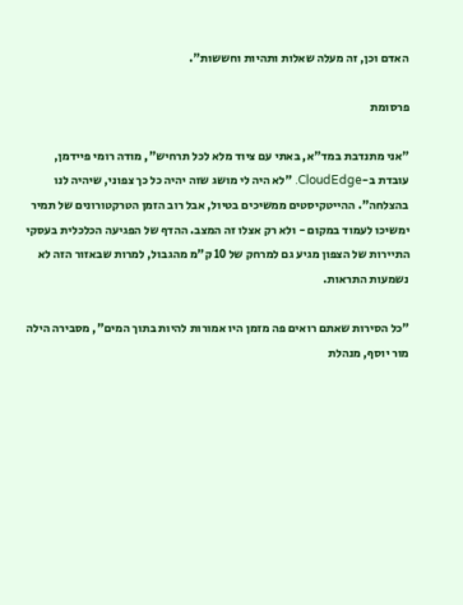האדם וכן, זה מעלה שאלות ותהיות וחששות".

פרסומת

"אני מתנדבת במד"א, באתי עם ציוד מלא לכל תרחיש", מודה רומי פיידמן, עובדת ב-CloudEdge. "לא היה לי מושג שזה יהיה כל כך צפוני, שיהיה לנו בהצלחה". ההייטקיסטים ממשיכים בטיול, אבל רוב הזמן הטרקטורונים של תמיר ימשיכו לעמוד במקום - ולא רק אצלו זה המצב. ההדף של הפגיעה הכלכלית בעסקי התיירות של הצפון מגיע גם למרחק של 10 ק"מ מהגבול, למרות שבאזור הזה לא נשמעות התראות.

"כל הסירות שאתם רואים פה מזמן היו אמורות להיות בתוך המים", מסבירה הילה מור יוסף, מנהלת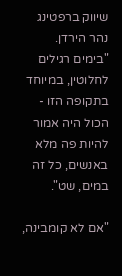שיווק ברפטינג נהר הירדן. "בימים רגילים לחלוטין, במיוחד בתקופה הזו - הכול היה אמור להיות פה מלא באנשים, כל זה במים, שט".

"אם לא קומבינה,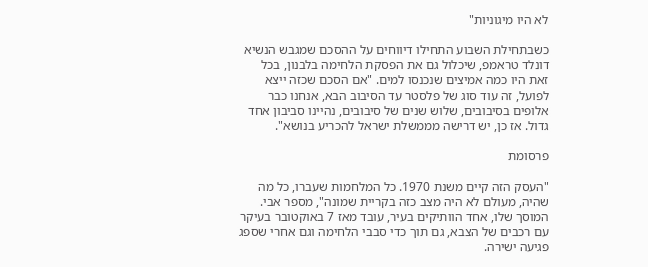לא היו מיגוניות"

כשבתחילת השבוע התחילו דיווחים על ההסכם שמגבש הנשיא דונלד טראמפ, שיכלול גם את הפסקת הלחימה בלבנון, בכל זאת היו כמה אמיצים שנכנסו למים. "אם הסכם שכזה ייצא לפועל, זה עוד סוג של פלסטר עד הסיבוב הבא, אנחנו כבר אלופים בסיבובים, שלוש שנים של סיבובים, נהיינו סביבון אחד גדול. אז כן, יש דרישה מממשלת ישראל להכריע בנושא".

פרסומת

"העסק הזה קיים משנת 1970. כל המלחמות שעברו, כל מה שהיה, מעולם לא היה מצב כזה בקריית שמונה", מספר אבי. המוסך שלו, אחד הוותיקים בעיר, עובד מאז 7 באוקטובר בעיקר עם רכבים של הצבא, גם תוך כדי סבבי הלחימה וגם אחרי שספג פגיעה ישירה.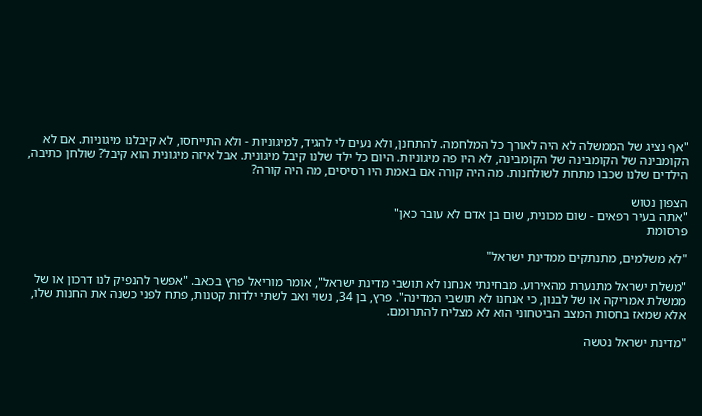"אף נציג של הממשלה לא היה לאורך כל המלחמה. להתחנן, ולא נעים לי להגיד, למיגוניות - ולא התייחסו, לא קיבלנו מיגוניות. אם לא הקומבינה של הקומבינה של הקומבינה, לא היו פה מיגוניות. היום כל ילד שלנו קיבל מיגונית. אבל איזה מיגונית הוא קיבל? שולחן כתיבה, הילדים שלנו שכבו מתחת לשולחנות. מה היה קורה אם באמת היו רסיסים, מה היה קורה?

הצפון נטוש
"אתה בעיר רפאים - שום מכונית, שום בן אדם לא עובר כאן"
פרסומת

"לא משלמים, מתנתקים ממדינת ישראל"

"משלת ישראל מתנערת מהאירוע. מבחינתי אנחנו לא תושבי מדינת ישראל", אומר מוריאל פרץ בכאב. "אפשר להנפיק לנו דרכון או של ממשלת אמריקה או של לבנון, כי אנחנו לא תושבי המדינה". פרץ, בן 34, נשוי ואב לשתי ילדות קטנות, פתח לפני כשנה את החנות שלו, אלא שמאז בחסות המצב הביטחוני הוא לא מצליח להתרומם.

"מדינת ישראל נטשה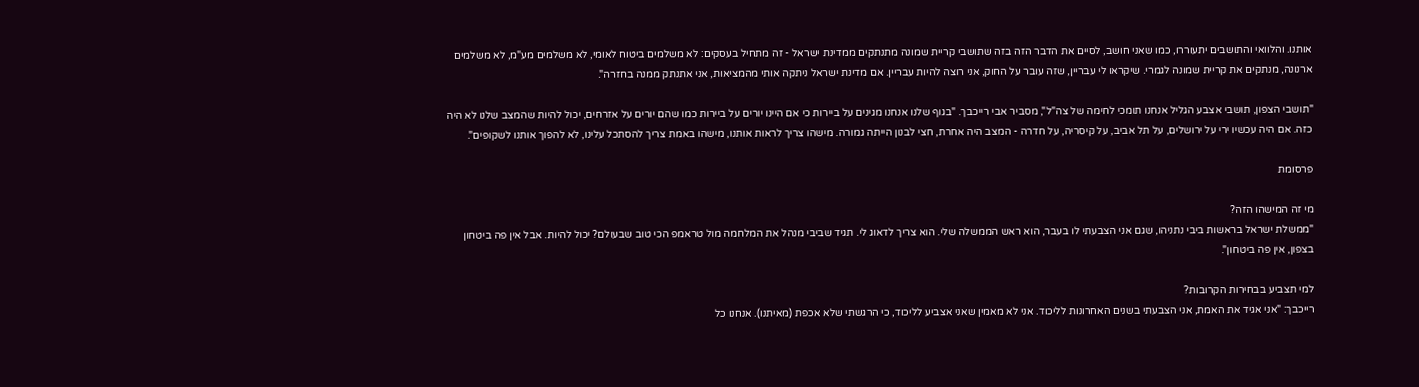אותנו. והלוואי והתושבים יתעוררו, כמו שאני חושב, לסיים את הדבר הזה בזה שתושבי קריית שמונה מתנתקים ממדינת ישראל - זה מתחיל בעסקים: לא משלמים ביטוח לאומי, לא משלמים מע"מ, לא משלמים ארנונה, מנתקים את קריית שמונה לגמרי. שיקראו לי עבריין, שזה עובר על החוק, אני רוצה להיות עבריין. אם מדינת ישראל ניתקה אותי מהמציאות, אני אתנתק ממנה בחזרה".

"תושבי הצפון, תושבי אצבע הגליל אנחנו תומכי לחימה של צה"ל", מסביר אבי רייכבך. "בגוף שלנו אנחנו מגינים על ביירות כי אם היינו יורים על ביירות כמו שהם יורים על אזרחים, יכול להיות שהמצב שלנו לא היה כזה. אם היה עכשיו ירי על ירושלים, על תל אביב, על קיסריה, על חדרה - המצב היה אחרת, חצי לבנון הייתה גמורה. מישהו צריך לראות אותנו, מישהו באמת צריך להסתכל עלינו, לא להפוך אותנו לשקופים".

פרסומת

מי זה המישהו הזה?
"ממשלת ישראל בראשות ביבי נתניהו, שגם אני הצבעתי לו בעבר, הוא ראש הממשלה שלי. הוא צריך לדאוג לי. תגיד שביבי מנהל את המלחמה מול טראמפ הכי טוב שבעולם? יכול להיות. אבל אין פה ביטחון בצפון, אין פה ביטחון".

למי תצביע בבחירות הקרובות?
רייכבך: "אני אגיד את האמת, אני הצבעתי בשנים האחרונות לליכוד. אני לא מאמין שאני אצביע לליכוד, כי הרגשתי שלא אכפת (מאיתנו). אנחנו כל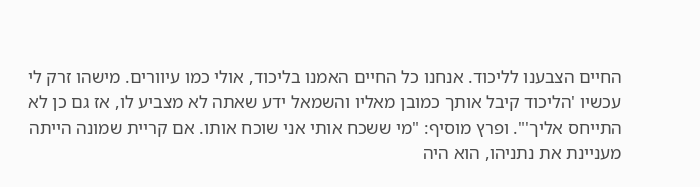החיים הצבענו לליכוד. אנחנו כל החיים האמנו בליכוד, אולי כמו עיוורים. מישהו זרק לי עכשיו 'הליכוד קיבל אותך כמובן מאליו והשמאל ידע שאתה לא מצביע לו, אז גם כן לא התייחס אליך'". ופרץ מוסיף: "מי ששכח אותי אני שוכח אותו. אם קריית שמונה הייתה מעניינת את נתניהו, הוא היה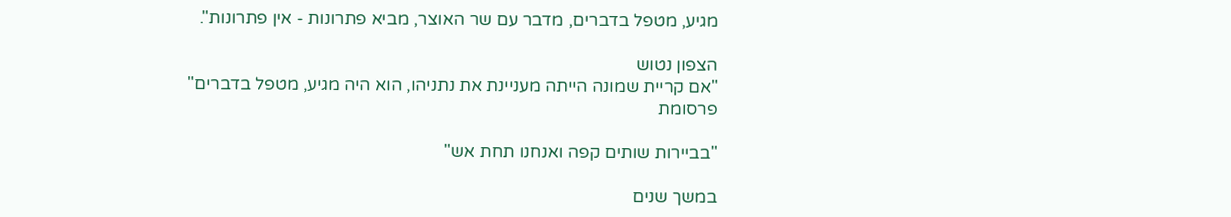מגיע, מטפל בדברים, מדבר עם שר האוצר, מביא פתרונות - אין פתרונות".

הצפון נטוש
"אם קריית שמונה הייתה מעניינת את נתניהו, הוא היה מגיע, מטפל בדברים"
פרסומת

"בביירות שותים קפה ואנחנו תחת אש"

במשך שנים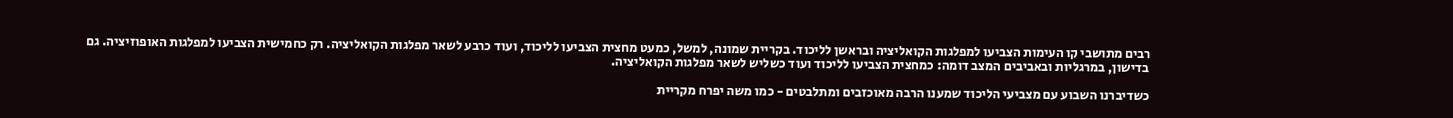רבים מתושבי קו העימות הצביעו למפלגות הקואליציה ובראשן לליכוד. בקריית שמונה, למשל, כמעט מחצית הצביעו לליכוד, ועוד כרבע לשאר מפלגות הקואליציה. רק כחמישית הצביעו למפלגות האופוזיציה. גם בדישון, במרגליות ובאביבים המצב דומה: כמחצית הצביעו לליכוד ועוד כשליש לשאר מפלגות הקואליציה.

כשדיברנו השבוע עם מצביעי הליכוד שמענו הרבה מאוכזבים ומתלבטים - כמו משה יפרח מקריית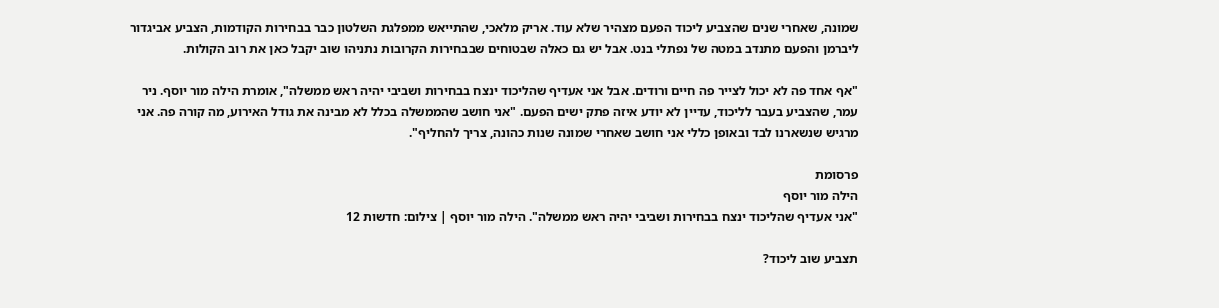שמונה, שאחרי שנים שהצביע ליכוד הפעם מצהיר שלא עוד. אריק מלאכי, שהתייאש ממפלגת השלטון כבר בבחירות הקודמות, הצביע אביגדור ליברמן והפעם מתנדב במטה של נפתלי בנט. אבל יש גם כאלה שבטוחים שבבחירות הקרובות נתניהו שוב יקבל כאן את רוב הקולות.

"אף אחד פה לא יכול לצייר פה חיים ורודים. אבל אני אעדיף שהליכוד ינצח בבחירות ושביבי יהיה ראש ממשלה", אומרת הילה מור יוסף. ניר עמר, שהצביע בעבר לליכוד, עדיין לא יודע איזה פתק ישים הפעם. "אני חושב שהממשלה בכלל לא מבינה את גודל האירוע, מה קורה פה. אני מרגיש שנשארנו לבד ובאופן כללי אני חושב שאחרי שמונה שנות כהונה, צריך להחליף".

פרסומת
הילה מור יוסף
"אני אעדיף שהליכוד ינצח בבחירות ושביבי יהיה ראש ממשלה". הילה מור יוסף | צילום: חדשות 12

תצביע שוב ליכוד?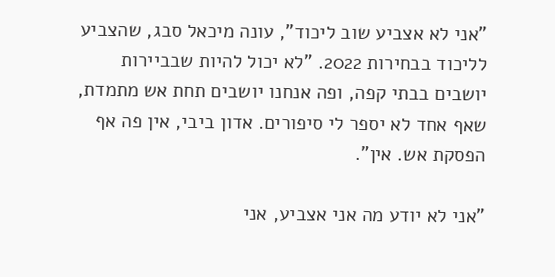"אני לא אצביע שוב ליכוד", עונה מיכאל סבג, שהצביע לליכוד בבחירות 2022. "לא יכול להיות שבביירות יושבים בבתי קפה, ופה אנחנו יושבים תחת אש מתמדת, שאף אחד לא יספר לי סיפורים. אדון ביבי, אין פה אף הפסקת אש. אין".

"אני לא יודע מה אני אצביע, אני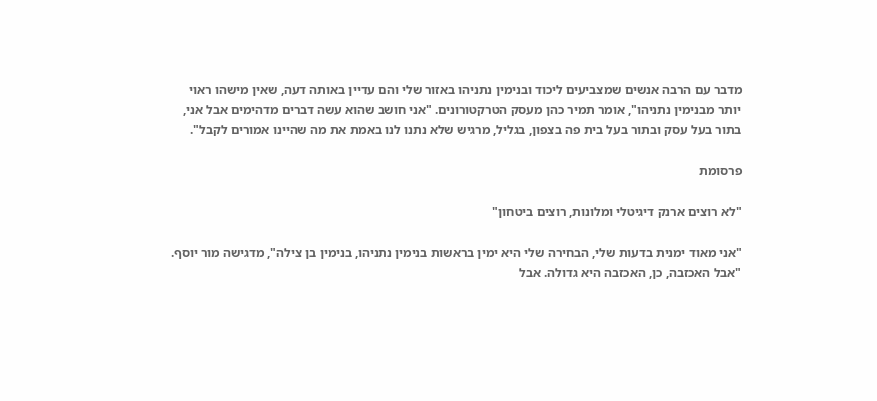מדבר עם הרבה אנשים שמצביעים ליכוד ובנימין נתניהו באזור שלי והם עדיין באותה דעה, שאין מישהו ראוי יותר מבנימין נתניהו", אומר תמיר כהן מעסק הטרקטורונים. "אני חושב שהוא עשה דברים מדהימים אבל אני, בתור בעל עסק ובתור בעל בית פה בצפון, בגליל, מרגיש שלא נתנו לנו באמת את מה שהיינו אמורים לקבל".

פרסומת

"לא רוצים ארנק דיגיטלי ומלונות, רוצים ביטחון"

"אני מאוד ימנית בדעות שלי, הבחירה שלי היא ימין בראשות בנימין נתניהו, בנימין בן צילה", מדגישה מור יוסף. "אבל האכזבה, כן, האכזבה היא גדולה. אבל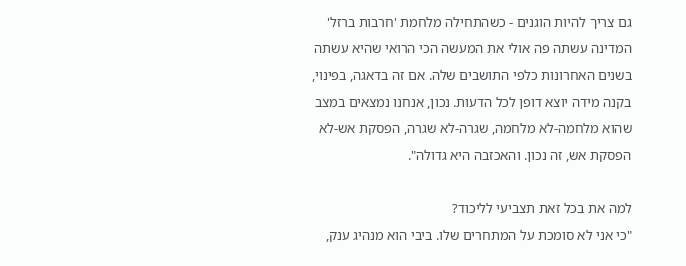גם צריך להיות הוגנים - כשהתחילה מלחמת 'חרבות ברזל' המדינה עשתה פה אולי את המעשה הכי הרואי שהיא עשתה בשנים האחרונות כלפי התושבים שלה. אם זה בדאגה, בפינוי, בקנה מידה יוצא דופן לכל הדעות. נכון, אנחנו נמצאים במצב שהוא מלחמה-לא מלחמה, שגרה-לא שגרה, הפסקת אש-לא הפסקת אש, זה נכון. והאכזבה היא גדולה".

למה את בכל זאת תצביעי לליכוד?
"כי אני לא סומכת על המתחרים שלו. ביבי הוא מנהיג ענק,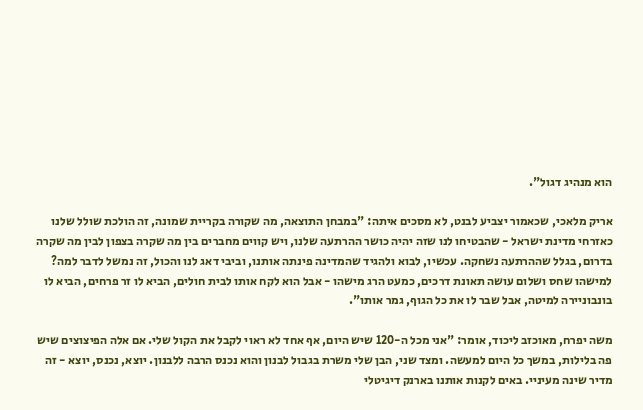הוא מנהיג דגול".

אריק מלאכי, שכאמור יצביע לבנט, לא מסכים איתה: "במבחן התוצאה, מה שקורה בקריית שמונה, זה הולכת שולל שלנו כאזרחי מדינת ישראל - שהבטיחו לנו שזה יהיה כושר ההרתעה שלנו, ויש קווים מחברים בין מה שקרה בצפון לבין מה שקרה בדרום, בגלל שההרתעה נשחקה. עכשיו, לבוא ולהגיד שהמדינה פינתה אותנו, וביבי דאג לנו והכול, זה נמשל לדבר למה? למישהו שחס ושלום עושה תאונת דרכים, כמעט הרג מישהו - אבל הוא לקח אותו לבית חולים, הביא לו זר פרחים, הביא לו בונבוניירה למיטה, אבל שבר לו את כל הגוף, גמר אותו".

משה יפרח, מאוכזב ליכוד, אומר: "אני מכל ה-120 שיש היום, אף אחד לא ראוי לקבל את הקול שלי. אם אלה הפיצוצים שיש פה בלילות, במשך כל היום למעשה. ומצד שני, הבן שלי משרת בגבול לבנון והוא נכנס הרבה ללבנון. יוצא, נכנס, יוצא - זה מדיר שינה מעיניי. באים לקנות אותנו בארנק דיגיטלי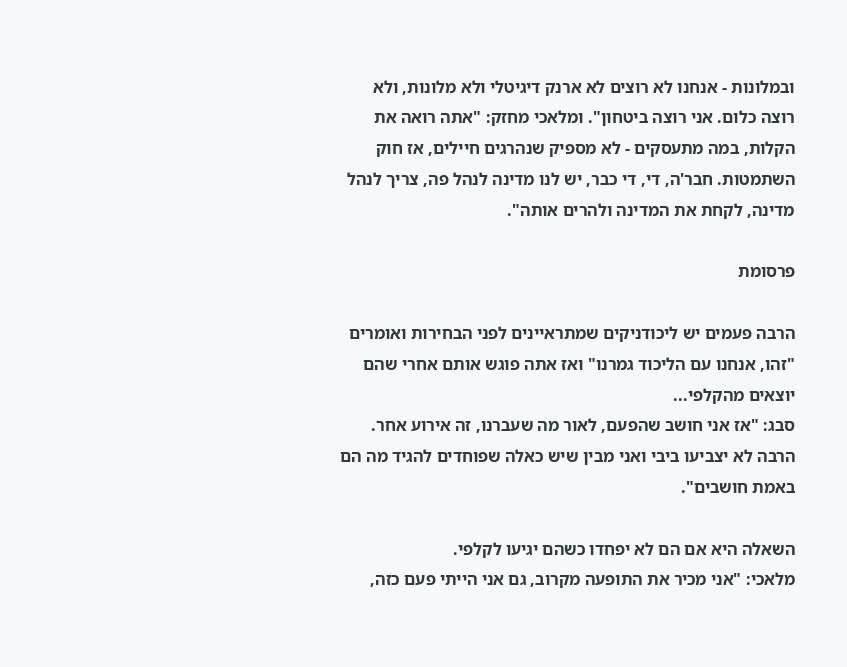ובמלונות - אנחנו לא רוצים לא ארנק דיגיטלי ולא מלונות, ולא רוצה כלום. אני רוצה ביטחון". ומלאכי מחזק: "אתה רואה את הקלות, במה מתעסקים - לא מספיק שנהרגים חיילים, אז חוק השתמטות. חבר'ה, די, די כבר, יש לנו מדינה לנהל פה, צריך לנהל מדינה, לקחת את המדינה ולהרים אותה".

פרסומת

הרבה פעמים יש ליכודניקים שמתראיינים לפני הבחירות ואומרים "זהו, אנחנו עם הליכוד גמרנו" ואז אתה פוגש אותם אחרי שהם יוצאים מהקלפי...
סבג: "אז אני חושב שהפעם, לאור מה שעברנו, זה אירוע אחר. הרבה לא יצביעו ביבי ואני מבין שיש כאלה שפוחדים להגיד מה הם באמת חושבים".

השאלה היא אם הם לא יפחדו כשהם יגיעו לקלפי.
מלאכי: "אני מכיר את התופעה מקרוב, גם אני הייתי פעם כזה,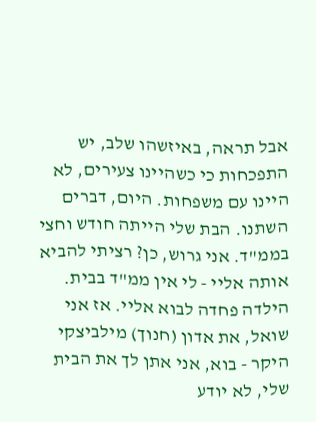אבל תראה, באיזשהו שלב, יש התפכחות כי כשהיינו צעירים, לא היינו עם משפחות. היום, דברים השתנו. הבת שלי הייתה חודש וחצי בממ"ד. אני גרוש, כן? רציתי להביא אותה אליי - לי אין ממ"ד בבית. הילדה פחדה לבוא אליי. אז אני שואל, את אדון (חנוך) מילביצקי היקר - בוא, אני אתן לך את הבית שלי, לא יודע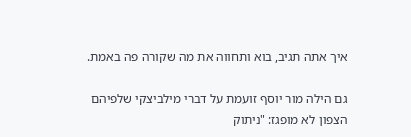איך אתה תגיב, בוא ותחווה את מה שקורה פה באמת.

גם הילה מור יוסף זועמת על דברי מילביצקי שלפיהם הצפון לא מופגז: "ניתוק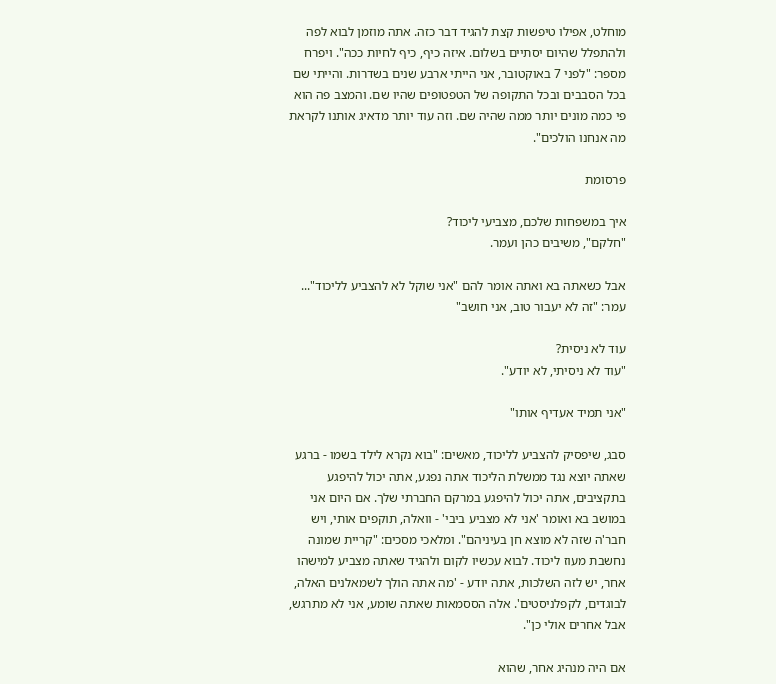מוחלט, אפילו טיפשות קצת להגיד דבר כזה. אתה מוזמן לבוא לפה ולהתפלל שהיום יסתיים בשלום. איזה כיף, כיף לחיות ככה". ויפרח מספר: "לפני 7 באוקטובר, אני הייתי ארבע שנים בשדרות. והייתי שם בכל הסבבים ובכל התקופה של הטפטופים שהיו שם. והמצב פה הוא פי כמה מונים יותר ממה שהיה שם. וזה עוד יותר מדאיג אותנו לקראת מה אנחנו הולכים".

פרסומת

איך במשפחות שלכם, מצביעי ליכוד?
"חלקם", משיבים כהן ועמר.

אבל כשאתה בא ואתה אומר להם "אני שוקל לא להצביע לליכוד"...
עמר: "זה לא יעבור טוב, אני חושב"

עוד לא ניסית?
"עוד לא ניסיתי, לא יודע".

"אני תמיד אעדיף אותו"

סבג, שיפסיק להצביע לליכוד, מאשים: "בוא נקרא לילד בשמו - ברגע שאתה יוצא נגד ממשלת הליכוד אתה נפגע, אתה יכול להיפגע בתקציבים, אתה יכול להיפגע במרקם החברתי שלך. אם היום אני במושב בא ואומר 'אני לא מצביע ביבי' - וואלה, תוקפים אותי, ויש חבר'ה שזה לא מוצא חן בעיניהם". ומלאכי מסכים: "קריית שמונה נחשבת מעוז ליכוד. לבוא עכשיו לקום ולהגיד שאתה מצביע למישהו אחר, יש לזה השלכות, אתה יודע - 'מה אתה הולך לשמאלנים האלה, לבוגדים, לקפלניסטים'. אלה הססמאות שאתה שומע, אני לא מתרגש, אבל אחרים אולי כן".

אם היה מנהיג אחר, שהוא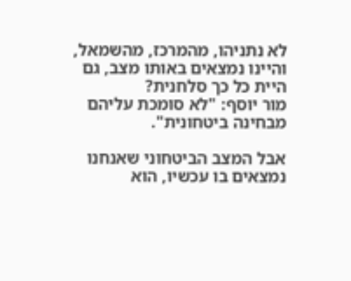לא נתניהו, מהמרכז, מהשמאל, והיינו נמצאים באותו מצב, גם היית כל כך סלחנית?
מור יוסף: "לא סומכת עליהם מבחינה ביטחונית".

אבל המצב הביטחוני שאנחנו נמצאים בו עכשיו, הוא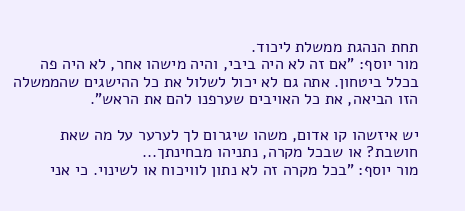תחת הנהגת ממשלת ליכוד.
מור יוסף: "אם זה לא היה ביבי, והיה מישהו אחר, לא היה פה בכלל ביטחון. אתה גם לא יכול לשלול את כל ההישגים שהממשלה הזו הביאה, את כל האויבים שערפנו להם את הראש".

יש איזשהו קו אדום, משהו שיגרום לך לערער על מה שאת חושבת? או שבכל מקרה, נתניהו מבחינתך...
מור יוסף: "בכל מקרה זה לא נתון לוויכוח או לשינוי. כי אני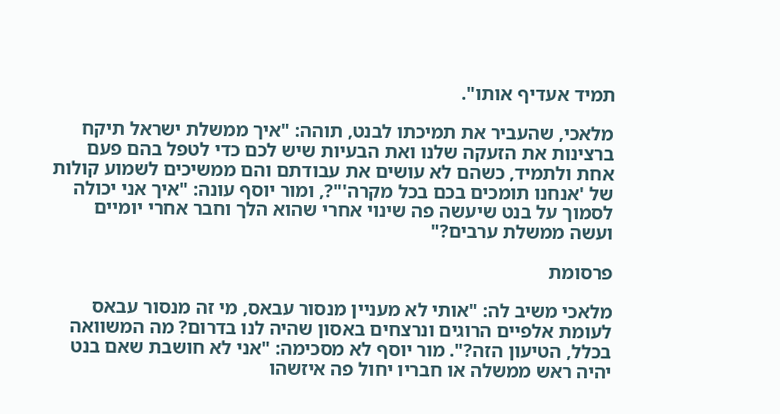תמיד אעדיף אותו".

מלאכי, שהעביר את תמיכתו לבנט, תוהה: "איך ממשלת ישראל תיקח ברצינות את הזעקה שלנו ואת הבעיות שיש לכם כדי לטפל בהם פעם אחת ולתמיד, כשהם לא עושים את עבודתם והם ממשיכים לשמוע קולות של 'אנחנו תומכים בכם בכל מקרה'"?, ומור יוסף עונה: "איך אני יכולה לסמוך על בנט שיעשה פה שינוי אחרי שהוא הלך וחבר אחרי יומיים ועשה ממשלת ערבים?"

פרסומת

מלאכי משיב לה: "אותי לא מעניין מנסור עבאס, מי זה מנסור עבאס לעומת אלפיים הרוגים ונרצחים באסון שהיה לנו בדרום? מה המשוואה בכלל, הטיעון הזה?". מור יוסף לא מסכימה: "אני לא חושבת שאם בנט יהיה ראש ממשלה או חבריו יחול פה איזשהו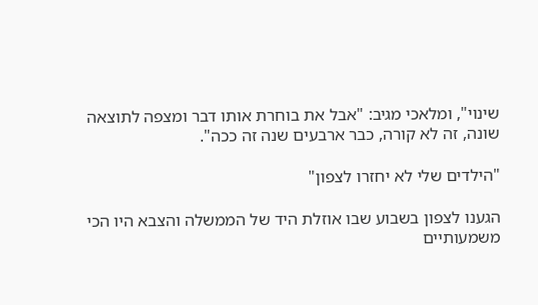שינוי", ומלאכי מגיב: "אבל את בוחרת אותו דבר ומצפה לתוצאה שונה, זה לא קורה, כבר ארבעים שנה זה ככה".

"הילדים שלי לא יחזרו לצפון"

הגענו לצפון בשבוע שבו אוזלת היד של הממשלה והצבא היו הכי משמעותיים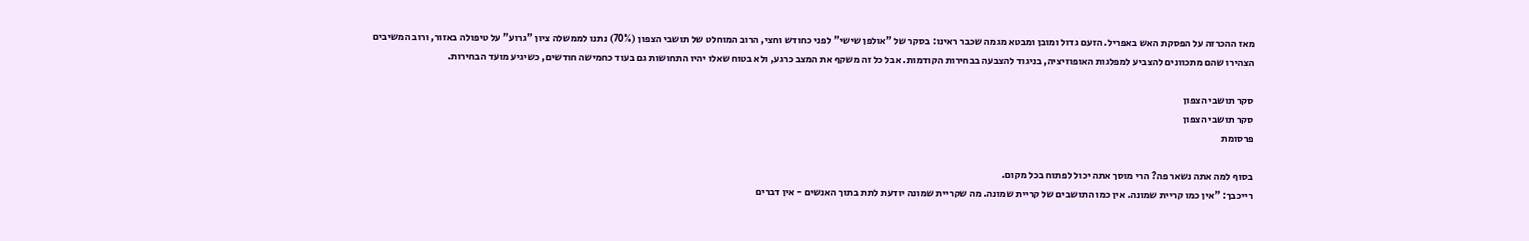מאז ההכרזה על הפסקת האש באפריל. הזעם גדול ומובן ומבטא מגמה שכבר ראינו: בסקר של "אולפן שישי" לפני כחודש וחצי, הרוב המוחלט של תושבי הצפון (70%) נתנו לממשלה ציון "גרוע" על טיפולה באזור, ורוב המשיבים הצהירו שהם מתכוונים להצביע למפלגות האופוזיציה, בניגוד להצבעה בבחירות הקודמות. אבל כל זה משקף את המצב כרגע, ולא בטוח שאלו יהיו התחושות גם בעוד כחמישה חודשים, כשיגיע מועד הבחירות.

סקר תושבי הצפון
סקר תושבי הצפון
פרסומת

בסוף למה אתה נשאר פה? הרי מוסך אתה יכול לפתוח בכל מקום.
רייכבך: "אין כמו קריית שמונה. אין כמו התושבים של קריית שמונה. מה שקריית שמונה יודעת לתת בתוך האנשים - אין דברים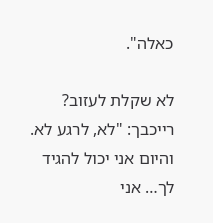כאלה".

לא שקלת לעזוב?
רייכבך: "לא, לרגע לא. והיום אני יכול להגיד לך… אני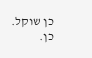כן שוקל. כן.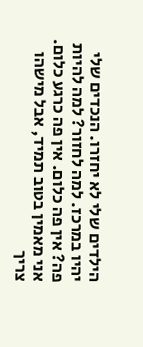הילדים שלי לא יחזרו. הנכדים שלי יהיו במרכז. למה לחזור? למה להיות פה? אין פה כלום. אין פה כרגע כלום. אני מאמין בטוב תמיד, אבל מישהו צריך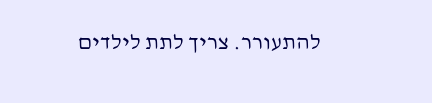להתעורר. צריך לתת לילדים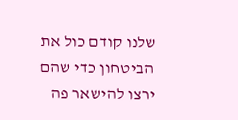שלנו קודם כול את הביטחון כדי שהם ירצו להישאר פה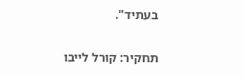בעתיד".

תחקיר: קורל לייבו